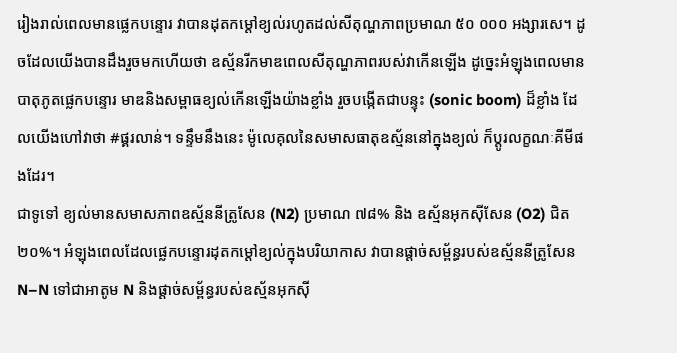រៀងរាល់ពេលមានផ្លេកបន្ទោរ វាបានដុតកម្តៅខ្យល់រហូតដល់សីតុណ្ហភាពប្រមាណ ៥០ ០០០ អង្សារសេ។ ដូចដែលយើងបានដឹងរួចមកហើយថា ឧស្ម័នរីកមាឌពេលសីតុណ្ហភាពរបស់វាកើនឡើង ដូច្នេះអំឡុងពេលមានបាតុភូតផ្លេកបន្ទោរ មាឌនិងសម្ពាធខ្យល់កើនឡើងយ៉ាងខ្លាំង រួចបង្កើតជាបន្ទុះ (sonic boom) ដ៏ខ្លាំង ដែលយើងហៅវាថា #ផ្គរលាន់។ ទន្ទឹមនឹងនេះ ម៉ូលេគុលនៃសមាសធាតុឧស្ម័ននៅក្នុងខ្យល់ ក៏ប្តូរលក្ខណៈគីមីផងដែរ។
ជាទូទៅ ខ្យល់មានសមាសភាពឧស្ម័ននីត្រូសែន (N2) ប្រមាណ ៧៨% និង ឧស្ម័នអុកស៊ីសែន (O2) ជិត ២០%។ អំឡុងពេលដែលផ្លេកបន្ទោរដុតកម្តៅខ្យល់ក្នុងបរិយាកាស វាបានផ្តាច់សម្ព័ន្ធរបស់ឧស្ម័ននីត្រូសែន N–N ទៅជាអាតូម N និងផ្តាច់សម្ព័ន្ធរបស់ឧស្ម័នអុកស៊ី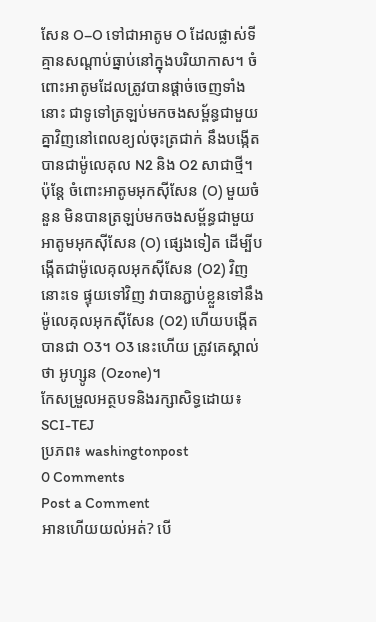សែន O–O ទៅជាអាតូម O ដែលផ្លាស់ទីគ្មានសណ្តាប់ធ្នាប់នៅក្នុងបរិយាកាស។ ចំពោះអាតូមដែលត្រូវបានផ្តាច់ចេញទាំងនោះ ជាទូទៅត្រឡប់មកចងសម្ព័ន្ធជាមួយគ្នាវិញនៅពេលខ្យល់ចុះត្រជាក់ នឹងបង្កើតបានជាម៉ូលេគុល N2 និង O2 សាជាថ្មី។
ប៉ុន្តែ ចំពោះអាតូមអុកស៊ីសែន (O) មួយចំនួន មិនបានត្រឡប់មកចងសម្ព័ន្ធជាមួយអាតូមអុកស៊ីសែន (O) ផ្សេងទៀត ដើម្បីបង្កើតជាម៉ូលេគុលអុកស៊ីសែន (O2) វិញនោះទេ ផ្ទុយទៅវិញ វាបានភ្ជាប់ខ្លួនទៅនឹងម៉ូលេគុលអុកស៊ីសែន (O2) ហើយបង្កើតបានជា O3។ O3 នេះហើយ ត្រូវគេស្គាល់ថា អូហ្សូន (Ozone)។
កែសម្រួលអត្ថបទនិងរក្សាសិទ្ធដោយ៖ SCI-TEJ
ប្រភព៖ washingtonpost
0 Comments
Post a Comment
អានហើយយល់អត់? បើ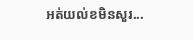អត់យល់ខមិនសួរ...